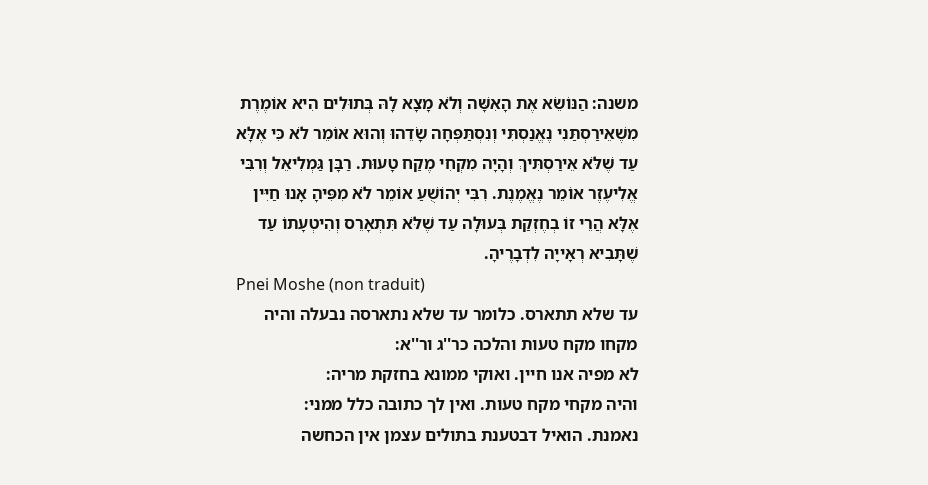משנה: הַנּוֹשֵׂא אֶת הָאִשָּׁה וְלֹא מָצָא לָהּ בְּתוּלִים הִיא אוֹמֶרֶת מִשֶׁאֵירַסְתַּנִי נֶאֱנַסְתִּי וְנִסְתַּפְּחָה שָׂדֵהוּ וְהוּא אוֹמֵר לֹא כִּי אֶלָּא עַד שֶׁלֹּא אֵירַסְתִּיךְ וְהָיָה מִקְחִי מֶקַח טָעוּת. רַבָּן גַּמְלִיאֵל וְרִבִּי אֱלִיעֶזֶר אוֹמֵר נֶאֱמֶנֶת. רִבִּי יְהוֹשֻׁעַ אוֹמֵר לֹא מִפִּיהָ אָנוּ חַיִּין אֶלָּא הֲרֵי זוֹ בְחֶזְקַת בְּעוּלָה עַד שֶׁלֹּא תִּתְאָרֵס וְהִיטְעָתוֹ עַד שֶׁתָּבִיא רְאָייָה לִדְבָרֶיהָ.
Pnei Moshe (non traduit)
עד שלא תתארס. כלומר עד שלא נתארסה נבעלה והיה מקחו מקח טעות והלכה כר''ג ור''א:
לא מפיה אנו חיין. ואוקי ממונא בחזקת מריה:
והיה מקחי מקח טעות. ואין לך כתובה כלל ממני:
נאמנת. הואיל דבטענת בתולים עצמן אין הכחשה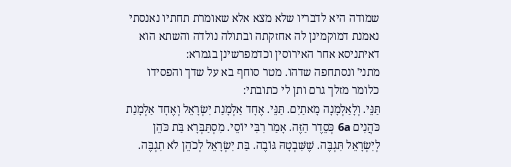שמודה היא לדבריו שלא מצא אלא שאומרת תחתיו נאנסתי נאמנת דמוקמינן לה אחזקתה ובתולה נולדה והשתא הוא דאיתניסא אחר האירוסין וכדמפרשינן בגמרא:
מתני' ונסתחפה שדהו. מטר סוחף בא על שדך והפסידו כלומר מזלך גרם ותן לי כתובתי:
תַּנֵּי. וְלָאַלְמָנָה מָאתַיִם. תַּנֵּי. אֶחָד אַלְמָנַת יִשְׂרָאֵל וְאֶחָד אַלְמָנַת כֹּהֲנִים 6a כְּסֵדֶר הַזֶּה. אָמַר רִבִּי יוֹסֵי. מִסְתַּבְּרָא בַּת כֹּהֵן לְיִשְׂרָאֵל תִּגְבֶּה. שֶׁשִּׁבְטָהּ גּוֹבֶה. בַּת יִשְׂרָאֵל לְכֹהֵן לֹא תִגְבֶּה.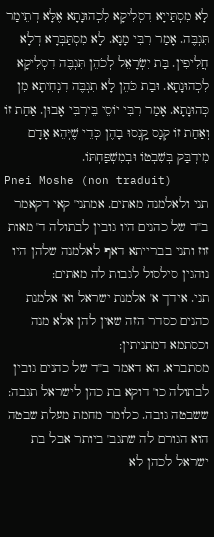לָא מִסְתַּייָא דִסְלִיקָא לִכְהוּנָתָא אֶלָּא דְתֵימַר תִּגְבֶּה. אָמַר רִבִּי מָנָא. לָא מִסְתַּבְּרָא דְלָא חֲלִיפִין. בַּת יִשְׂרָאֵל לְכֹהֵן תִּגְבֶּה דִסְלִיקָא לִכְהוּנָתָא. וּבַת כֹּהֵן לָא תִגְבֶּה דִנְחִיתָא מִן כְּהוּנָתָא. אָמַר רִבִּי יוֹסֵי בֵּירִבִּי אָבוּן. אַחַת זוֹ וְאַחַת זוֹ קְנָס קָֽנְסוּ בָהֶן כְּדֵי שֶׁיְּהֵא אָדָם מִידְבַּק בְּשִׁבְטוֹ וּבְמִשְׁפַּחְתּוֹ.
Pnei Moshe (non traduit)
תני ולאלמנה מאתים. אמתני' קאי דקאמר ב''ד של כהנים היו גובין לבתולה ד' מאות זוז ותני בברייתא דאף לאלמנה שלהן היו נוהגין סילסול לגבות לה מאתים:
תני. אידך א' אלמנת ישראל וא' אלמנת כהנים כסדר הזה שאין להן אלא מנה וכסתמא דמתניתין:
מסתברא. הא דאמר ב''ד של כהנים גובין לבתולה כו' דוקא בת כהן לישראל תגבה:
ששבטה גובה. כלומר מחמת מעלת שבטה הוא הגורם לה שתגב' ביותר אבל בת ישראל לכהן לא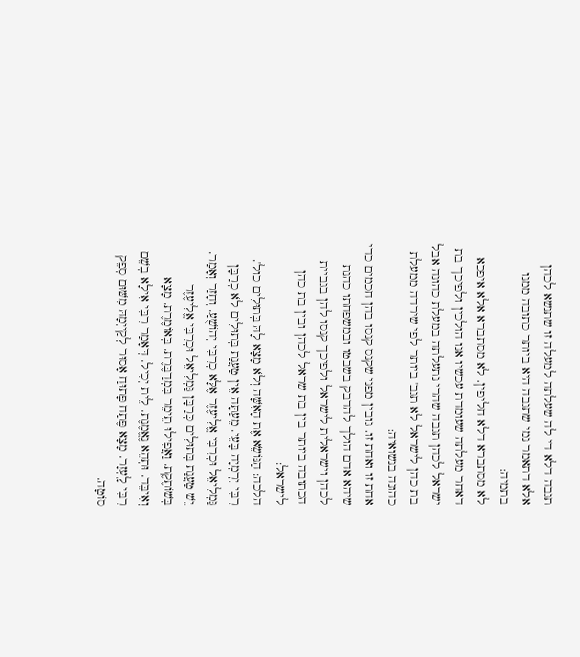תגבה דלא די לה שעלתה למעלה זו שתנשא לכהן אלא דתאמר נמי שתגבה היא ביותר כתובה ממנו בתמיה:
לא מסתברא דלא חליפין. לא מסתברא אלא איפכא דאחר מעלתה שעומדת עכשיו אנו הולכין ולפיכך בת ישראל לכהן תגבה שהרי נתעלתה במעלת כהונה אבל בת כהן לישראל לא תגב' ביותר לפי שירדה ממעלת כהונה בנשואיה:
אחת זו ואחת זו. גובין מפני שקנס קנסו בהן חכמים כדי שיהא אדם הולך להדבק בשבטו ובמשפחתו כהנת לכהן וישראלית לישראל ולפיכך קנסו להן בגביית הכתובה ביותר בין בת שראל לכהן ובין בת כהן לישראל:
הלכה: הַנּוֹשֵׂא אֶת הָאִשָּׁה וְלֹא מָצָא לָהּ בְּתוּלִים כול'. רִבִּי יִרְמְיָה בָּעֵי. מֵעַתָּה אֵין טַעֲנַת בְּתוּלִים לֹא כְרַבָּן גַּמְלִיאֵל וּכְרִבִּי אֱלִיעֶזֶר אֶלָּא כְרִבִּי יְהוֹשֻׁעַ. וְחָזַר וְאָמַר. יֵשׁ טַעֲנַת בְּתוּלִים כְּרַבָּן גַּמְלִיאֵל וּכְרִבִּי אֱלִיעֶזֶר בְּשׁוֹתֶקֶת. וַאֲפִילוּ תֵימֵר בִּמְדַבֶּרֶת. בְּאוֹמֶרֶת. מָצָא וְאִיבֵּד. וּתְהֵא נֶאֱמֶנֶת. לֵית יְכִיל. דְּאָמַר רִבִּי אִילָא בְשֵׁם רִבִּי לָֽעְזָר. מָצָא פֶּתַח פָּתוּחַ אָסוּר לְקַייְמָהּ מִשּׁוּם סְפֵק סוֹטָה.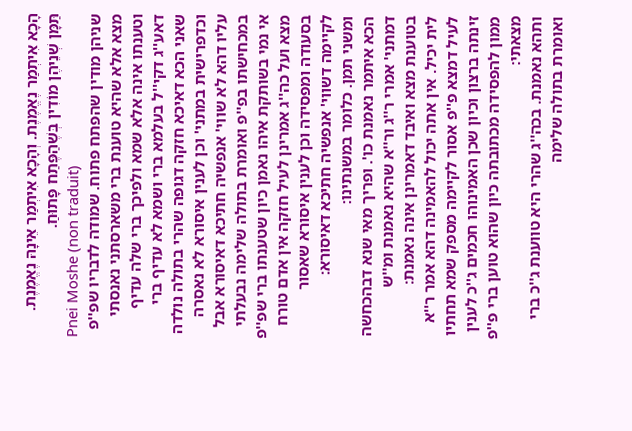הָכָא אִיתְמַר נֶאֱמֶנֶת. וְהָכָא אִיתְמַר אֵינָהּ נֶאֱמֶנֶת. תַּמָּן שְׁנֵיהֶן מוֹדִין בְּשֶׁהַפֶּתַח פָּתוּחַ.
Pnei Moshe (non traduit)
שניהן מודין שהפתח פתוח. שמודה לדבריו שפ''פ מצא אלא שהיא טוענת ברי משארסתני נאנסתי וטענתו אינה אלא שמא ולפיכך ברי שלה עדיף דאע''ג דקי''ל בעלמא ברי ושמא לא עדיף ברי שאני הכא דאיכא חזקה דגופה שהרי בתולה נולדה וכדפרישית במתני' וכן לענין איסורא לא נאסרה עליו דהא לא שווי' אנפשיה חתיכא דאיסורא אבל במכחישתו בפ''פ ואומרת בתולה שלימה נבעלתי אי נמי בשותקת איהו נאמן כיון שטענתו ברי שפ''פ מצא ועל כה''ג אמרינן לעיל חזקה אין אדם טורח בסעודה ומפסידה וכן לענין איסורא שאסור לקיימה דשווי' אנפשיה חתיכא דאיסורא:
ומשני תמן. כלומר במשנתינו:
הכא איתמר נאמנת כו'. ופריך מאי שנא דבהכחשה דמתני' אמרי ר''ג ור''א שהיא נאמנת ומ''ש בטוענת מצא ואיבד דאמרינן אינה נאמנת:
לית יכיל. אין אתה יכול להאמינה דהא אמר ר''א לעיל דמצא פ''פ אסור לקיימה מספק שמא תחתיו זינתה ברצון וכיון שכן האמינוהו חכמים ג''כ לענין ממון להפסידה מכתובתה כיון שהוא טוען ברי פ''פ מצאתי:
ותהא נאמנת. בכה''ג שהרי היא טווענת ג''כ ברי ואומרת בתולה שלימה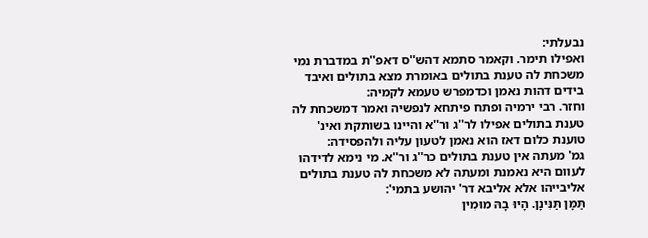נבעלתי:
ואפילו תימר. וקאמר סתמא דהש''ס דאפ''ת במדברת נמי משכחת לה טענת בתולים באומרת מצא בתולים ואיבד בידים דהות נאמן וכדמפרש טעמא לקמיה:
וחזר. רבי ירמיה ופתח פיתחא לנפשיה ואמר דמשכחת לה טענת בתולים אפילו לר''ג ור''א והיינו בשותקת ואינ' טוענת כלום דאז הוא נאמן לטעון עליה ולהפסידה:
גמ' מעתה אין טענת בתולים כר''ג ור''א. מי נימא לדידהו לעוום היא נאמנת ומעתה לא משכחת לה טענת בתולים אליבייהו אלא אליבא דר' יהושע בתמי':
תַּמָּן תַּנִּינָן. הָיוּ בָהּ מוּמִין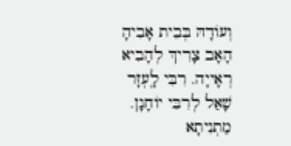וְעוֹדָהּ בְּבֵית אָבִיהָ הָאָב צָרִיךְ לְהָבִיא רְאָייָה. רִבִּי לָֽעְזָר שָׁאַל לְרִבִּי יוֹחָנָן. מַתְנִיתָא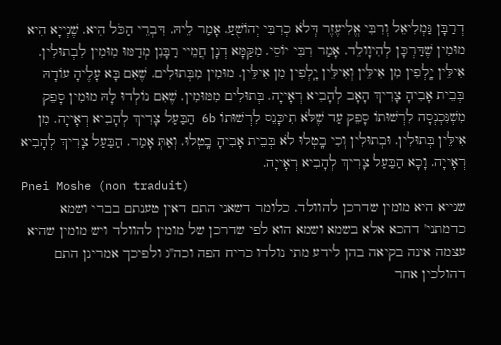דְרַבָּן גַּמְלִיאֵל וְרִבִּי אֱלִיעֶזֶר דְּלֹא כְרִבִּי יְהוֹשֻׁעַ. אָמַר לֵיהּ. דִּבְרֵי הַכֹּל הִיא. שֶׁנְייָא הִיא מוּמִין שֶׁדַּרְכָּן לְהִיוָולֵד. אָמַר רִבִּי יוֹסֵי. מִקַּמָּא דְנָן חֲמֵיי רַבָּנִן מְדַמּוּ מִוּמִין לִבְתוּלִין. אִילֵּין יָֽלְפִין מִן אִילֵּין וְאִילֵּין יָ‍ֽלְפִין מִן אִילֵּין. מוּמִין מִבְּתוּלִים. שֶׁאִם בָּא עָלֶיהָ עוֹדָהּ בְּבֵית אָבִיהָ צָרִיךְ הָאָב לְהָבִיא רְאָייָה. בְּתוּלִים מִמּוּמִין. שֶׁאִם נוֹלְדוּ לָהּ מוּמִין סָפֵק מִשְׁנִּכְנְסָה לִרְשׁוּתוֹ סָפֵק עַד שֶׁלֹּא תִיכָּנֵס לִרְשׁוּתוֹ 6b הַבַּעַל צָרִיךְ לְהָבִיא רְאָייָה. מִן אִילֵּין בְּתוּלִין. וּבְתוּלִין וְכִי בָֽטְלוּ לֹא בְּבֵית אָבִיהָ בָֽטְלוּ. וְאַתְּ אָמַר. הַבַּעַל צָרִיךְ לְהָבִיא רְאָייָה. וָכָא הַבַּעַל צָרִיךְ לְהָבִיא רְאָייָה.
Pnei Moshe (non traduit)
שנייא היא מומין שדרכן להוולד. כלומר דשאני התם דאין טענתם בברי ושמא כדמתני' דהכא אלא בשמא ושמא הוא לפי שדרכן של מומין להוולד ויש מומין שהיא עצמה אינה בקיאה בהן לידע מתי נולדו כריח הפה וכה''ג ולפיכך אמרינן התם דהולכין אחר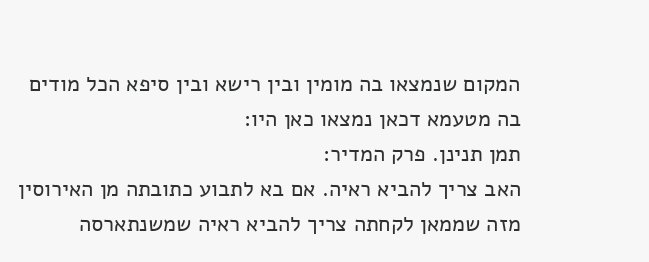המקום שנמצאו בה מומין ובין רישא ובין סיפא הכל מודים בה מטעמא דכאן נמצאו כאן היו:
תמן תנינן. פרק המדיר:
האב צריך להביא ראיה. אם בא לתבוע כתובתה מן האירוסין מזה שממאן לקחתה צריך להביא ראיה שמשנתארסה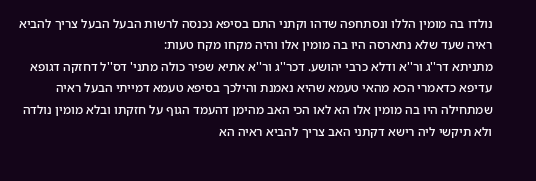נולדו בה מומין הללו ונסתחפה שדהו וקתני התם בסיפא נכנסה לרשות הבעל הבעל צריך להביא ראיה שעד שלא נתארסה היו בה מומין אלו והיה מקחו מקח טעות:
מתניתא דר''ג ור''א ודלא כרבי יהושע. דכר''ג ור''א אתיא שפיר כולה מתני' דס''ל דחזקה דגופא עדיפא כדאמרי הכא מהאי טעמא שהיא נאמנת והילכך בסיפא טעמא דמייתי הבעל ראיה שמתחילה היו בה מומין אלו הא לאו הכי האב מהימן דהעמד הגוף על חזקתו ובלא מומין נולדה ולא תיקשי ליה רישא דקתני האב צריך להביא ראיה הא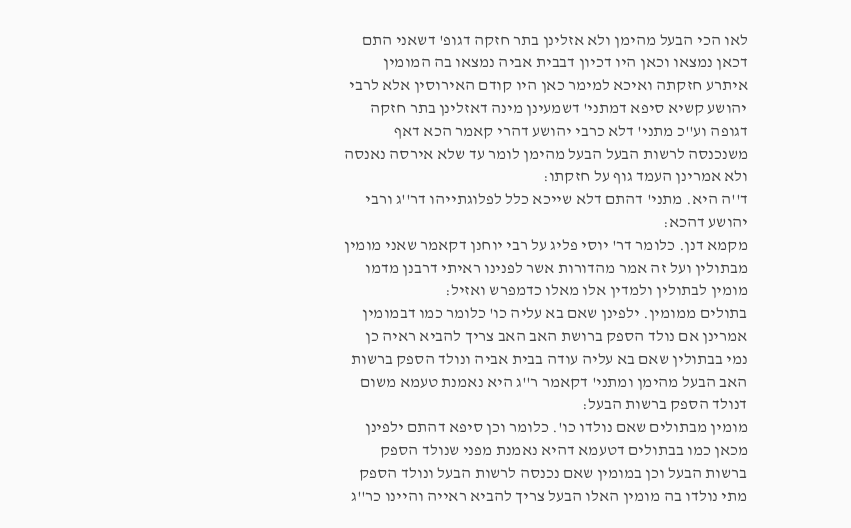לאו הכי הבעל מהימן ולא אזלינן בתר חזקה דגופ' דשאני התם דכאן נמצאו וכאן היו דכיון דבבית אביה נמצאו בה המומין איתרע חזקתה ואיכא למימר כאן היו קודם האירוסין אלא לרבי יהושע קשיא סיפא דמתני' דשמעינן מינה דאזלינן בתר חזקה דגופה וע''כ מתני' דלא כרבי יהושע דהרי קאמר הכא דאף משנכנסה לרשות הבעל הבעל מהימן לומר עד שלא אירסה נאנסה ולא אמרינן העמד גוף על חזקתו:
ד''ה היא. מתני' דהתם דלא שייכא כלל לפלוגתייהו דר''ג ורבי יהושע דהכא:
מקמא דנן. כלומר דר' יוסי פליג על רבי יוחנן דקאמר שאני מומין מבתולין ועל זה אמר מהדורות אשר לפנינו ראיתי דרבנן מדמו מומין לבתולין ולמדין אלו מאלו כדמפרש ואזיל:
בתולים ממומין. ילפינן שאם בא עליה כו' כלומר כמו דבמומין אמרינן אם נולד הספק ברושת האב האב צריך להביא ראיה כן נמי בבתולין שאם בא עליה עודה בבית אביה ונולד הספק ברשות האב הבעל מהימן ומתני' דקאמר ר''ג היא נאמנת טעמא משום דנולד הספק ברשות הבעל:
מומין מבתולים שאם נולדו כו'. כלומר וכן סיפא דהתם ילפינן מכאן כמו בבתולים דטעמא דהיא נאמנת מפני שנולד הספק ברשות הבעל וכן במומין שאם נכנסה לרשות הבעל ונולד הספק מתי נולדו בה מומין האלו הבעל צריך להביא ראייה והיינו כר''ג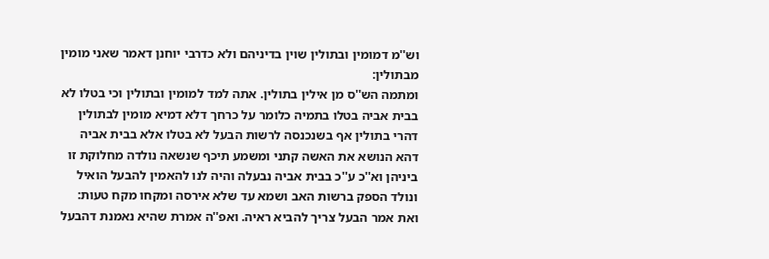וש''מ דמומין ובתולין שוין בדיניהם ולא כדרבי יוחנן דאמר שאני מומין מבתולין:
ומתמה הש''ס מן אילין בתולין. אתה למד למומין ובתולין וכי בטלו לא בבית אביה בטלו בתמיה כלומר על כרחך דלא דמיא מומין לבתולין דהרי בתולין אף בשנכנסה לרשות הבעל לא בטלו אלא בבית אביה דהא הנושא את האשה קתני ומשמע תיכף שנשאה נולדה מחלוקת זו ביניהן וא''כ ע''כ בבית אביה נבעלה והיה לנו להאמין להבעל הואיל ונולד הספק ברשות האב ושמא עד שלא אירסה ומקחו מקח טעות:
ואת אמר הבעל צריך להביא ראיה. ואפ''ה אמרת שהיא נאמנת דהבעל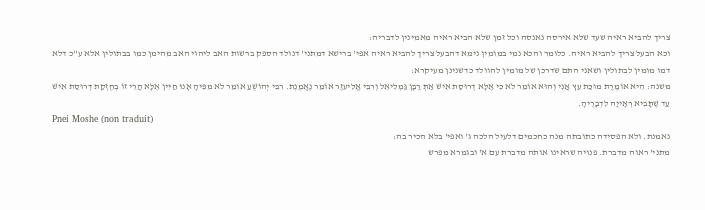צריך להביא ראיה שעד שלא אירסה נאנסה וכל זמן שלא הביא ראיה מאמינין לדבריה:
וכא הבעל צריך להביא ראיה. כלומר והכא נמי במומין נימא דהבעל צריך להביא ראיה אפי' ברישא דמתני' דנולד הספק ברשות האב ליהוי האב מהימן כמו בבתולין אלא ע''כ דלא דמו מומין לבתולין ושאני התם שדרכן של מומין להוולד כדשנינן מעיקרא:
משנה: הִיא אוֹמֶרֶת מוּכַּת עֵץ אֲנִי וְהוּא אוֹמֵר לֹא כִי אֶלָּא דְרוּסַת אִישׁ אַתְּ רַבָּן גַּמְלִיאֵל וְרִבִּי אֱלִיעזֶר אוֹמֵר נֶאֱמֶנֶת. רִבִּי יְהוֹשֻׁעַ אוֹמֵר לֹא מִפִּיהָ אָנוּ חַיִּין אֶלָּא הֲרֵי זוֹ בְחֶזְקַת דְּרוּסַת אִישׁ עַד שֶׁתָּבִיא רְאָייָה לִדְבָרֶיהָ.
Pnei Moshe (non traduit)
נאמנת. ולא הפסידה כתובתה מנה כחכמים דלעיל הלכה ג' ואפי' בלא הכיר בה:
מתני' ראוה מדברת. פנויה שראינו אותה מדברת עם א' ובגמרא מפרש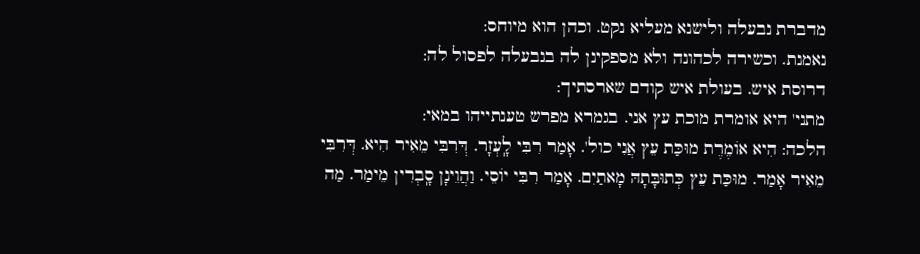מדברת נבעלה ולישנא מעליא נקט. וכהן הוא מיוחס:
נאמנת. וכשירה לכהונה ולא מספקינן לה בנבעלה לפסול לה:
דרוסת איש. בעולת איש קודם שארסתיך:
מתני' היא אומרת מוכת עץ אני. בגמרא מפרש טענתייהו במאי:
הלכה: הִיא אוֹמֶרֶת מוּכַּת עֵץ אֲנִי כול'. אָמַר רִבִּי לָֽעְזָר. דְּרִבִּי מֵאִיר הִיא. דְּרִבִּי מֵאִיר אָמַר. מוּכַּת עֵץ כְּתוּבָּתָהּ מָאתַיִם. אָמַר רִבִּי יוֹסֵי. וַהֲוֵינָן סָֽבְרִין מֵימַר. מַה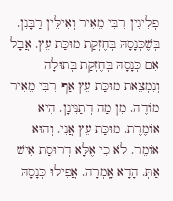פְלִיגִין רִבִּי מֵאִיר וְאִילֵּין רַבָּנִן. בְּשֶׁכְּנָסָהּ בְּחֶזְקַת מוּכַּת עֵץ. אֲבָל אִם כְּנָסָהּ בְּחֶזְקַת בְּתוּלָה וְנִמְצֵאת מוּכַּת עֵץ אַף רִבִּי מֵאִיר מוֹדֶה. מִן מַה דְתַנִּינָן. הִיא אוֹמֶרֶת. מוּכַּת עֵץ אֲנִי. וְהוּא אוֹמֵר. לֹא כִי אֶלָּא דְרוּסַת אִישׁ אַתְּ. הָדָא אָֽמְרָה. אֲפִילוּ כְּנָסָהּ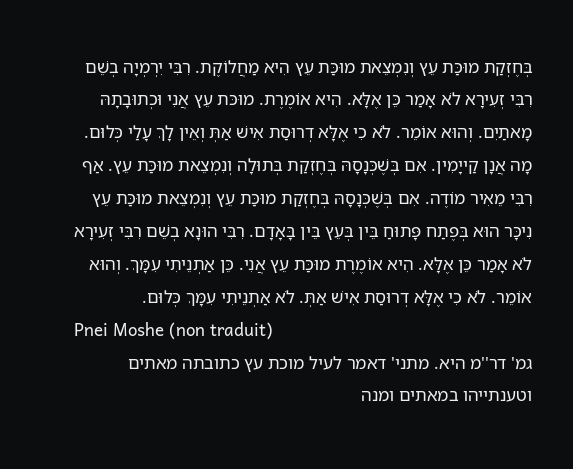בְּחֶזְקַת מוּכַּת עֵץ וְנִמְצֵאת מוּכַּת עֵץ הִיא מַחֲלוֹקֶת. רִבִּי יִרְמְיָה בְשֵׁם רִבִּי זְעִירָא לֹא אָמַר כֵּן אֶלָּא. הִיא אוֹמֶרֶת. מוּכּת עֵץ אֲנִי וּכְתוּבָתָהּ מָאתַיִם. וְהוּא אוֹמֵר. לֹא כִי אֶלָּא דְרוּסַת אִישׁ אַתְּ וְאֵין לָךְ עָלַי כְּלוּם. מָה אֲנָן קַייָמִין. אִם בְּשֶׁכְּנָסָהּ בְּחֶזְקַת בְּתוּלָה וְנִמְצֵאת מוּכַּת עֵץ. אַף רִבִּי מֵאִיר מוֹדֶה. אִם בְּשֶׁכְּנָסָהּ בְּחֶזְקַת מוּכַּת עֵץ וְנִמְצֵאת מוּכַּת עֵץ נִיכָּר הוּא בְּפֶתַח פָּתוּחַ בֵּין בְּעֵץ בֵּין בָּאָדָם. רִבִּי הוּנָא בְשֵׁם רִבִּי זְעִירָא לֹא אָמַר כֵּן אֶלָּא. הִיא אוֹמֶרֶת מוּכַּת עֵץ אֲנִי. כֵּן אַתְנֵיתִי עִמָּךְ. וְהוּא אוֹמֵר. לֹא כִי אֶלָּא דְרוּסַת אִישׁ אַתְּ. לֹא אַתְנֵיתִי עִמָּךְ כְּלוּם.
Pnei Moshe (non traduit)
גמ' דר''מ היא. מתני' דאמר לעיל מוכת עץ כתובתה מאתים וטענתייהו במאתים ומנה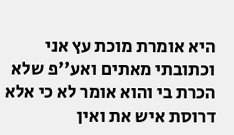היא אומרת מוכת עץ אני וכתובתי מאתים ואע''פ שלא הכרת בי והוא אומר לא כי אלא דרוסת איש את ואין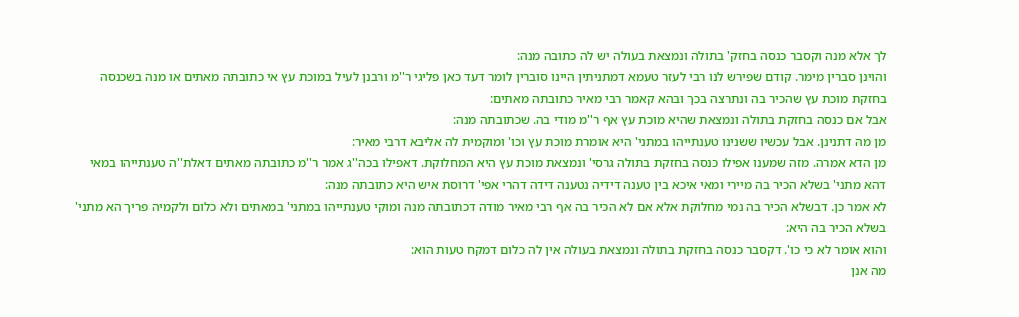לך אלא מנה וקסבר כנסה בחזק' בתולה ונמצאת בעולה יש לה כתובה מנה:
והוינן סברין מימר. קודם שפירש לנו רבי לעזר טעמא דמתניתין היינו סוברין לומר דעד כאן פליגי ר''מ ורבנן לעיל במוכת עץ אי כתובתה מאתים או מנה בשכנסה בחזקת מוכת עץ שהכיר בה ונתרצה בכך ובהא קאמר רבי מאיר כתובתה מאתים:
אבל אם כנסה בחזקת בתולה ונמצאת שהיא מוכת עץ אף ר''מ מודי בה. שכתובתה מנה:
מן מה דתנינן. אבל עכשיו ששנינו טענתייהו במתני' היא אומרת מוכת עץ וכו' ומוקמית לה אליבא דרבי מאיר:
מן הדא אמרה. מזה שמענו אפילו כנסה בחזקת בתולה גרסי' ונמצאת מוכת עץ היא המחלוקת. דאפילו בכה''ג אמר ר''מ כתובתה מאתים דאלת''ה טענתייהו במאי דהא מתני' בשלא הכיר בה מיירי ומאי איכא בין טענה דידיה נטענה דידה דהרי אפי' דרוסת איש היא כתובתה מנה:
לא אמר כן. דבשלא הכיר בה נמי מחלוקת אלא אם לא הכיר בה אף רבי מאיר מודה דכתובתה מנה ומוקי טענתייהו במתני' במאתים ולא כלום ולקמיה פריך הא מתני' בשלא הכיר בה היא:
והוא אומר לא כי כו'. דקסבר כנסה בחזקת בתולה ונמצאת בעולה אין לה כלום דמקח טעות הוא:
מה אנן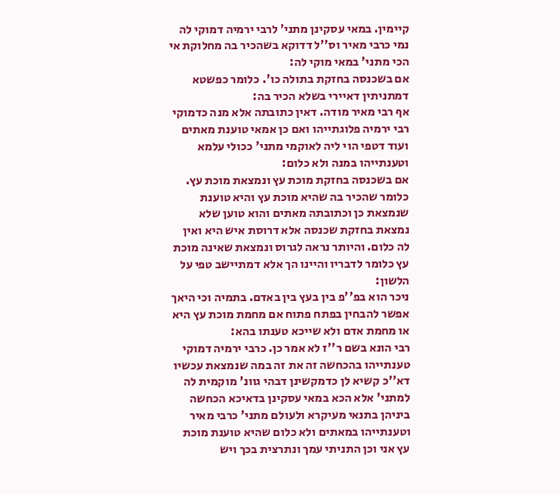קיימין. במאי עסקינן מתני' לרבי ירמיה דמוקי לה נמי כרבי מאיר וס''ל דדוקא בשהכיר בה מחלוקת אי הכי מתני' במאי מוקי לה:
אם בשכנסה בחזקת בתולה כו'. כלומר כפשטא דמתניתין דאיירי בשלא הכיר בה:
אף רבי מאיר מודה. דאין כתובתה אלא מנה כדמוקי רבי ירמיה פלוגתייהו ואם כן אמאי טוענת מאתים ועוד דטפי הוי ליה לאוקמי מתני' ככולי עלמא וטענתייהו במנה ולא כלום:
אם בשכנסה בחזקת מוכת עץ ונמצאת מוכת עץ. כלומר שהכיר בה שהיא מוכת עץ והיא טוענת שנמצאת כן וכתובתה מאתים והוא טוען שלא נמצאת בחזקת שכנסה אלא דרוסת איש היא ואין לה כלום. והיותר נראה לגרוס ונמצאת שאינה מוכת עץ כלומר לדבריו והיינו הך אלא דמתיישב טפי על הלשון:
ניכר הוא בפ''פ בין בעץ בין באדם. בתמיה וכי היאך אפשר להבחין בפתח פתוח אם מחמת מוכת עץ היא או מחמת אדם ולא שייכא טענתו בהא:
רבי הונא בשם ר''ז לא אמר כן. כרבי ירמיה דמוקי טענתייהו בהכחשה זה את זה במה שנמצאת עכשיו דא''כ קשיא לן כדמקשינן דבהי גוונ' מוקמית לה למתני' אלא הכא במאי עסקינן בדאיכא הכחשה ביניהן בתנאי מעיקרא ולעולם מתני' כרבי מאיר וטענתייהו במאתים ולא כלום שהיא טוענת מוכת עץ אני וכן התניתי עמך ונתרצית בכך ויש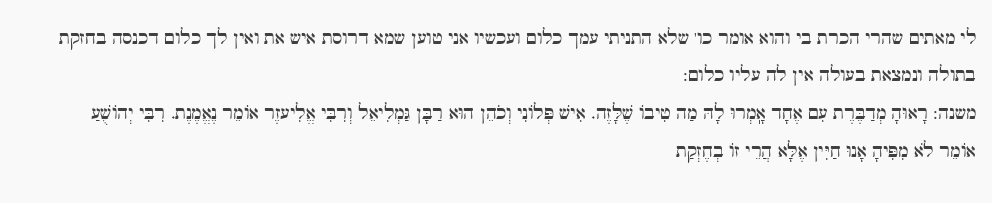לי מאתים שהרי הכרת בי והוא אומר כו' שלא התניתי עמך כלום ועכשיו אני טוען שמא דרוסת איש את ואין לך כלום דכנסה בחזקת בתולה ונמצאת בעולה אין לה עליו כלום:
משנה: רָאוּהָ מְדַבֶּרֶת עִם אֶחָד אָֽמְרוּ לָהּ מַה טִיבוֹ שֶׁלָּזֶה. אִישׁ פְּלוֹנִי וְכֹהֵן הוּא רַבָּן גַּמְלִיאֵל וְרִבִּי אֱלִיעזֶר אוֹמֵר נֶאֱמֶנֶת. רִבִּי יְהוֹשֻׁעַ אוֹמֵר לֹא מִפִּיהָ אָנוּ חַיִּין אֶלָּא הֲרֵי זוֹ בְחֶזְקַת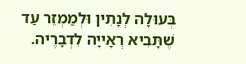בְּעוּלָה לְנָתִין וּלְמַמְזֵר עַד שֶׁתָּבִיא רְאָייָה לִדְבָרֶיה.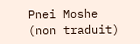Pnei Moshe (non traduit)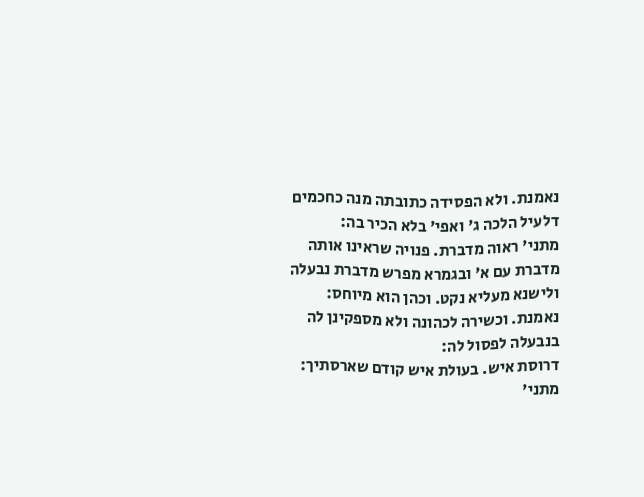נאמנת. ולא הפסידה כתובתה מנה כחכמים דלעיל הלכה ג' ואפי' בלא הכיר בה:
מתני' ראוה מדברת. פנויה שראינו אותה מדברת עם א' ובגמרא מפרש מדברת נבעלה ולישנא מעליא נקט. וכהן הוא מיוחס:
נאמנת. וכשירה לכהונה ולא מספקינן לה בנבעלה לפסול לה:
דרוסת איש. בעולת איש קודם שארסתיך:
מתני'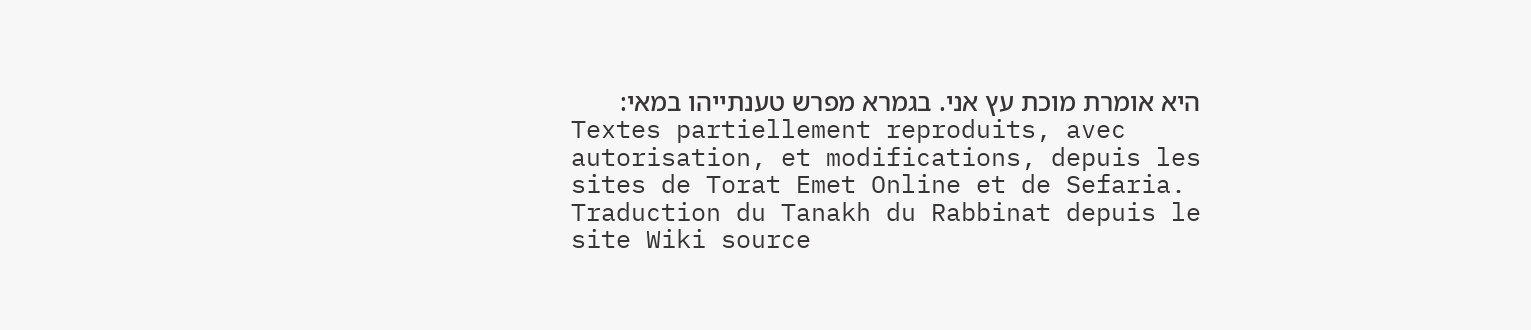היא אומרת מוכת עץ אני. בגמרא מפרש טענתייהו במאי:
Textes partiellement reproduits, avec autorisation, et modifications, depuis les sites de Torat Emet Online et de Sefaria.
Traduction du Tanakh du Rabbinat depuis le site Wiki source